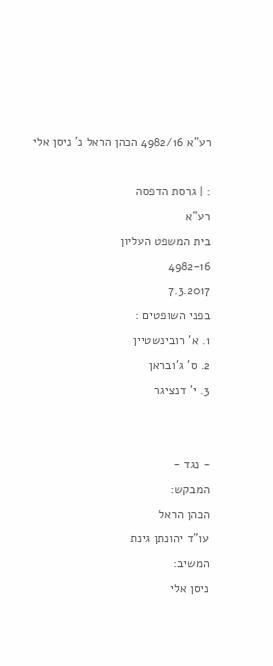רע"א 4982/16 הכהן הראל נ' ניסן אלי

: | גרסת הדפסה
רע"א
בית המשפט העליון
4982-16
7.3.2017
בפני השופטים :
1. א' רובינשטיין
2. ס' ג'ובראן
3. י' דנציגר


- נגד -
המבקש:
הכהן הראל
עו"ד יהונתן גינת
המשיב:
ניסן אלי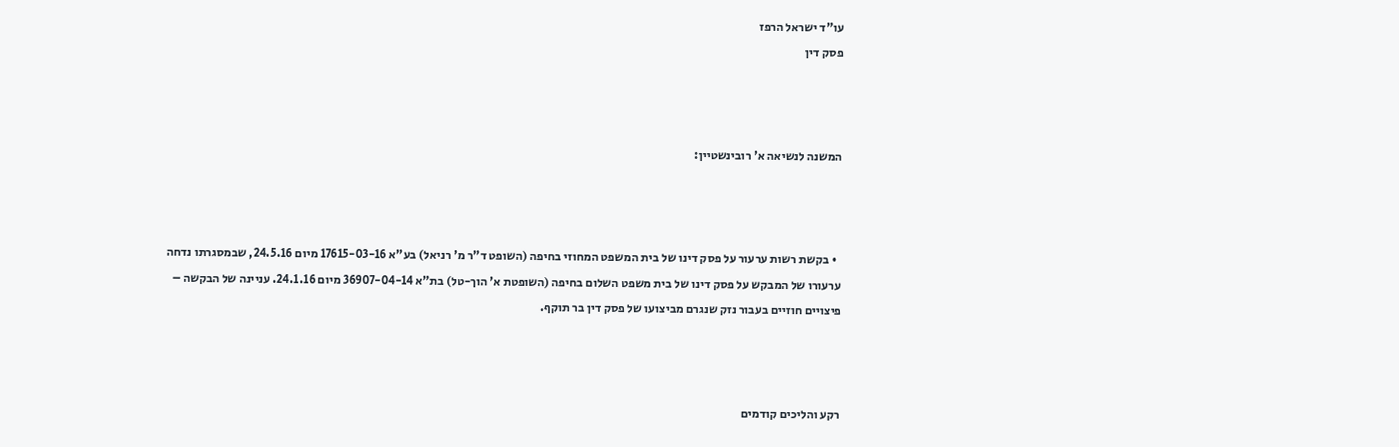עו"ד ישראל הרפז
פסק דין



המשנה לנשיאה א' רובינשטיין:



  • בקשת רשות ערעור על פסק דינו של בית המשפט המחוזי בחיפה (השופט ד"ר מ' רניאל) בע"א 17615-03-16 מיום 24.5.16, שבמסגרתו נדחה ערעורו של המבקש על פסק דינו של בית משפט השלום בחיפה (השופטת א' הוך-טל) בת"א 36907-04-14 מיום 24.1.16. עניינה של הבקשה – פיצויים חוזיים בעבור נזק שנגרם מביצועו של פסק דין בר תוקף.



רקע והליכים קודמים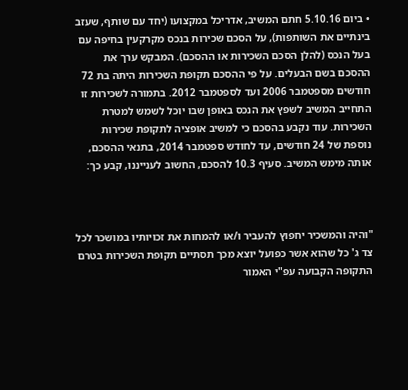• ביום 5.10.16 חתם המשיב, אדריכל במקצועו (יחד עם שותף, שעזב בינתיים את השותפות), על הסכם שכירות בנכס מקרקעין בחיפה עם בעל הנכס (להלן הסכם השכירות או ההסכם). המבקש ערך את ההסכם בשם הבעלים. על פי ההסכם תקופת השכירות היתה בת 72 חודשים מספטמבר 2006 ועד לספטמבר 2012. בתמורה לשכירות זו התחייב המשיב לשפץ את הנכס באופן שבו יוכל לשמש למטרת השכירות. עוד נקבע בהסכם כי למשיב אופציה לתקופת שכירות נוספת של 24 חודשים, עד לחודש ספטמבר 2014, בתנאי ההסכם, אותה מימש המשיב. סעיף 10.3 להסכם, החשוב לענייננו, קבע כך:



"והיה והמשכיר יחפוץ להעביר ו/או להמחות את זכויותיו במושכר לכל צד ג' כל שהוא אשר כפועל יוצא מכך תסתיים תקופת השכירות בטרם התקופה הקבועה עפ"י האמור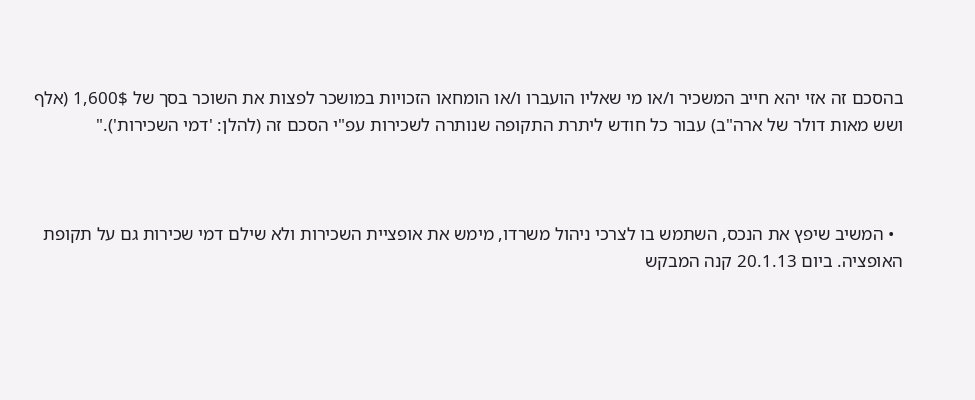בהסכם זה אזי יהא חייב המשכיר ו/או מי שאליו הועברו ו/או הומחאו הזכויות במושכר לפצות את השוכר בסך של 1,600$ (אלף ושש מאות דולר של ארה"ב) עבור כל חודש ליתרת התקופה שנותרה לשכירות עפ"י הסכם זה (להלן: 'דמי השכירות')."



  • המשיב שיפץ את הנכס, השתמש בו לצרכי ניהול משרדו, מימש את אופציית השכירות ולא שילם דמי שכירות גם על תקופת האופציה. ביום 20.1.13 קנה המבקש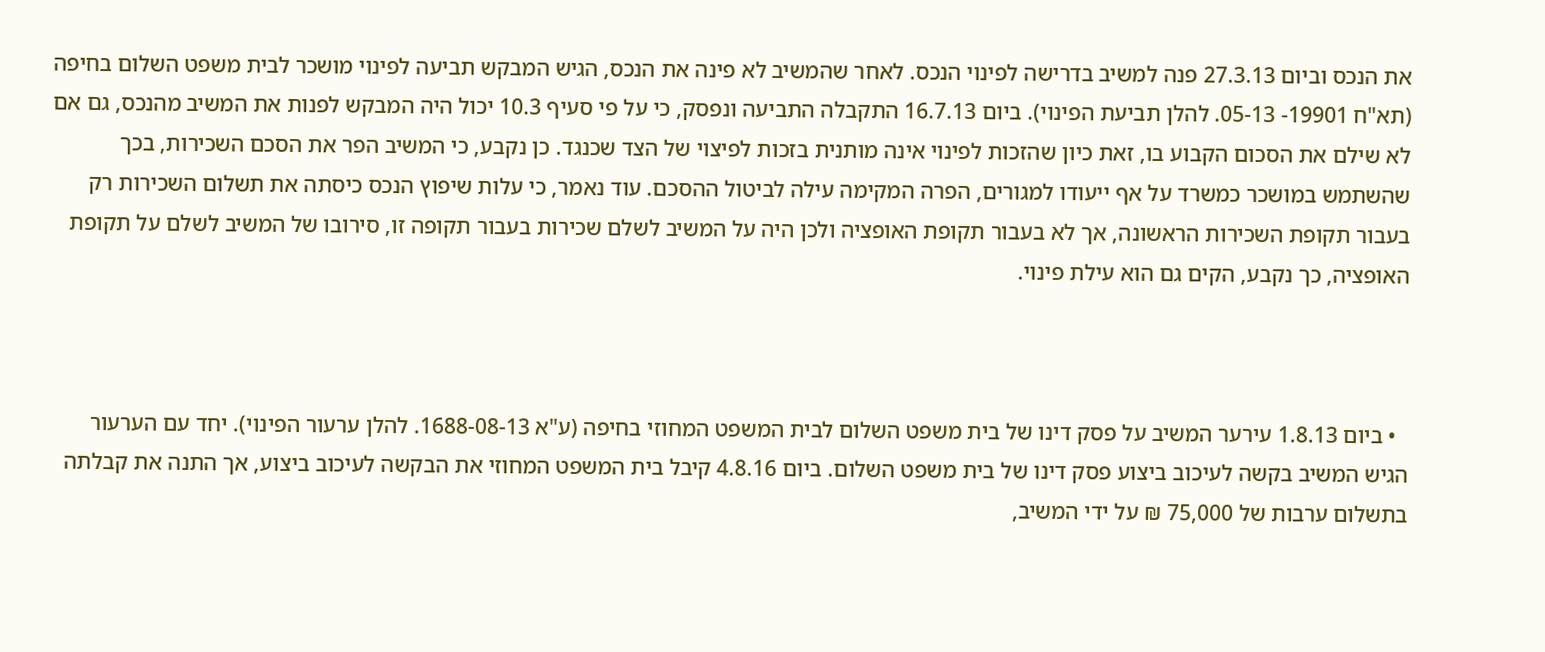את הנכס וביום 27.3.13 פנה למשיב בדרישה לפינוי הנכס. לאחר שהמשיב לא פינה את הנכס, הגיש המבקש תביעה לפינוי מושכר לבית משפט השלום בחיפה (תא"ח 19901- 05-13. להלן תביעת הפינוי). ביום 16.7.13 התקבלה התביעה ונפסק, כי על פי סעיף 10.3 יכול היה המבקש לפנות את המשיב מהנכס, גם אם לא שילם את הסכום הקבוע בו, זאת כיון שהזכות לפינוי אינה מותנית בזכות לפיצוי של הצד שכנגד. כן נקבע, כי המשיב הפר את הסכם השכירות, בכך שהשתמש במושכר כמשרד על אף ייעודו למגורים, הפרה המקימה עילה לביטול ההסכם. עוד נאמר, כי עלות שיפוץ הנכס כיסתה את תשלום השכירות רק בעבור תקופת השכירות הראשונה, אך לא בעבור תקופת האופציה ולכן היה על המשיב לשלם שכירות בעבור תקופה זו, סירובו של המשיב לשלם על תקופת האופציה, כך נקבע, הקים גם הוא עילת פינוי.



  • ביום 1.8.13 עירער המשיב על פסק דינו של בית משפט השלום לבית המשפט המחוזי בחיפה (ע"א 1688-08-13. להלן ערעור הפינוי). יחד עם הערעור הגיש המשיב בקשה לעיכוב ביצוע פסק דינו של בית משפט השלום. ביום 4.8.16 קיבל בית המשפט המחוזי את הבקשה לעיכוב ביצוע, אך התנה את קבלתה בתשלום ערבות של 75,000 ₪ על ידי המשיב,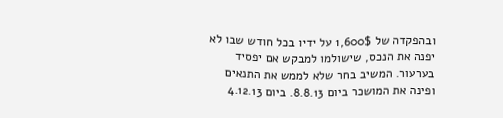ובהפקדה של 1,600$ על ידיו בכל חודש שבו לא יפנה את הנכס, שישולמו למבקש אם יפסיד בערעור. המשיב בחר שלא לממש את התנאים ופינה את המושכר ביום 8.8.13. ביום 4.12.13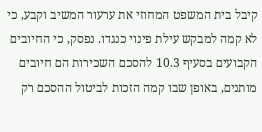קיבל בית המשפט המחוזי את ערעור המשיב וקבע, כי לא קמה למבקש עילת פינוי כנגדו. נפסק, כי החיובים הקבועים בסעיף 10.3 להסכם השכירות הם חיובים מותנים, באופן שבו קמה הזכות לביטול ההסכם רק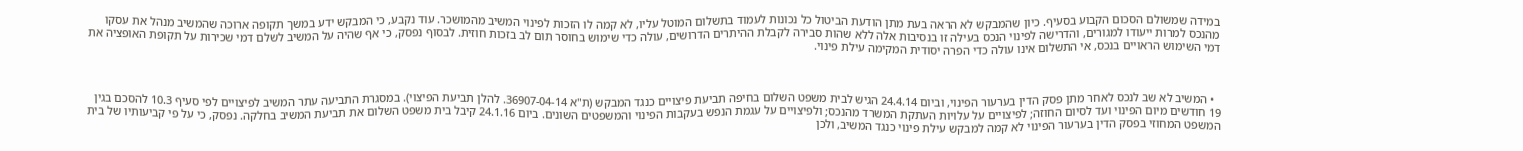במידה שמשולם הסכום הקבוע בסעיף. כיון שהמבקש לא הראה בעת מתן הודעת הביטול כל נכונות לעמוד בתשלום המוטל עליו, לא קמה לו הזכות לפינוי המשיב מהמושכר. עוד נקבע, כי המבקש ידע במשך תקופה ארוכה שהמשיב מנהל את עסקו מהנכס למרות ייעודו למגורים, והדרישה לפינוי הנכס בעילה זו בנסיבות אלה ללא שהות סבירה לקבלת ההיתרים הדרושים, עולה כדי שימוש בחוסר תום לב בזכות חוזית. לבסוף נפסק, כי אף שהיה על המשיב לשלם דמי שכירות על תקופת האופציה את דמי השימוש הראויים בנכס, אי התשלום אינו עולה כדי הפרה יסודית המקימה עילת פינוי.



  • המשיב לא שב לנכס לאחר מתן פסק הדין בערעור הפינוי, וביום 24.4.14 הגיש לבית משפט השלום בחיפה תביעת פיצויים כנגד המבקש (ת"א 36907-04-14. להלן תביעת הפיצוי). במסגרת התביעה עתר המשיב לפיצויים לפי סעיף 10.3 להסכם בגין 19 חודשים מיום הפינוי ועד לסיום החוזה; לפיצויים על עלויות העתקת המשרד מהנכס; ולפיצויים על עגמת הנפש בעקבות הפינוי והמשפטים השונים. ביום 24.1.16 קיבל בית משפט השלום את תביעת המשיב בחלקה. נפסק, כי על פי קביעותיו של בית המשפט המחוזי בפסק הדין בערעור הפינוי לא קמה למבקש עילת פינוי כנגד המשיב, ולכן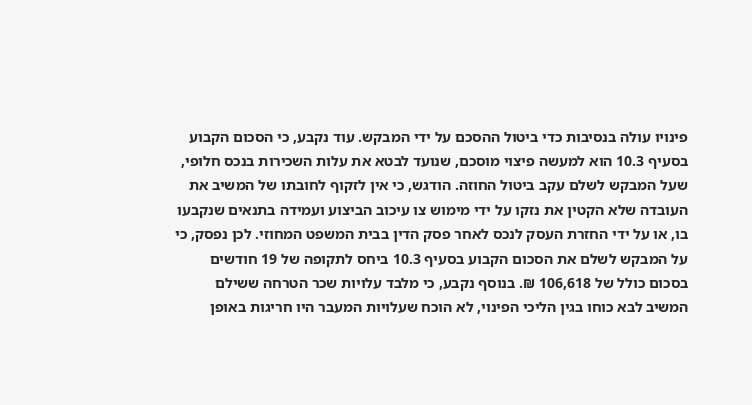פינויו עולה בנסיבות כדי ביטול ההסכם על ידי המבקש. עוד נקבע, כי הסכום הקבוע בסעיף 10.3 הוא למעשה פיצוי מוסכם, שנועד לבטא את עלות השכירות בנכס חלופי, שעל המבקש לשלם עקב ביטול החוזה. הודגש, כי אין לזקוף לחובתו של המשיב את העובדה שלא הקטין את נזקו על ידי מימוש צו עיכוב הביצוע ועמידה בתנאים שנקבעו בו, או על ידי החזרת העסק לנכס לאחר פסק הדין בבית המשפט המחוזי. לכן נפסק, כי על המבקש לשלם את הסכום הקבוע בסעיף 10.3 ביחס לתקופה של 19 חודשים בסכום כולל של 106,618 ₪. בנוסף נקבע, כי מלבד עלויות שכר הטרחה ששילם המשיב לבא כוחו בגין הליכי הפינוי, לא הוכח שעלויות המעבר היו חריגות באופן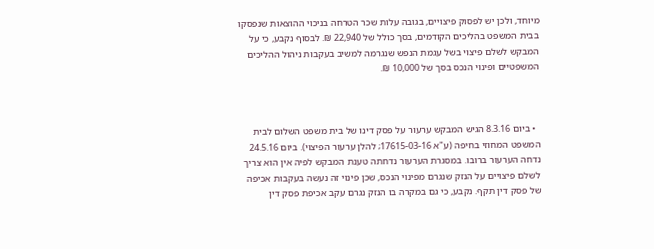מיוחד, ולכן יש לפסוק פיצויים, בגובה עלות שכר הטרחה בניכוי ההוצאות שנפסקו בבית המשפט בהליכים הקודמים, בסך כולל של 22,940 ₪. לבסוף נקבע, כי על המבקש לשלם פיצוי בשל עגמת הנפש שנגרמה למשיב בעקבות ניהול ההליכים המשפטיים ופינוי הנכס בסך של 10,000 ₪.



  • ביום 8.3.16 הגיש המבקש ערעור על פסק דינו של בית משפט השלום לבית המשפט המחוזי בחיפה (ע"א 17615-03-16; להלן ערעור הפיצוי). ביום 24.5.16 נדחה הערעור ברובו. במסגרת הערעור נדחתה טענת המבקש לפיה אין הוא צריך לשלם פיצויים על הנזק שנגרם מפינוי הנכס, שכן פינוי זה נעשה בעקבות אכיפה של פסק דין תקף. נקבע, כי גם במקרה בו הנזק נגרם עקב אכיפת פסק דין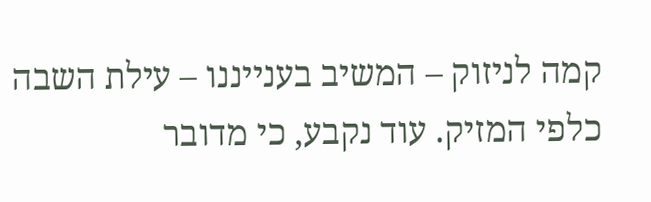קמה לניזוק – המשיב בענייננו – עילת השבה כלפי המזיק. עוד נקבע, כי מדובר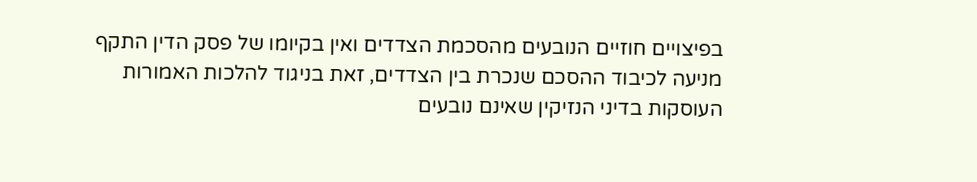בפיצויים חוזיים הנובעים מהסכמת הצדדים ואין בקיומו של פסק הדין התקף מניעה לכיבוד ההסכם שנכרת בין הצדדים, זאת בניגוד להלכות האמורות העוסקות בדיני הנזיקין שאינם נובעים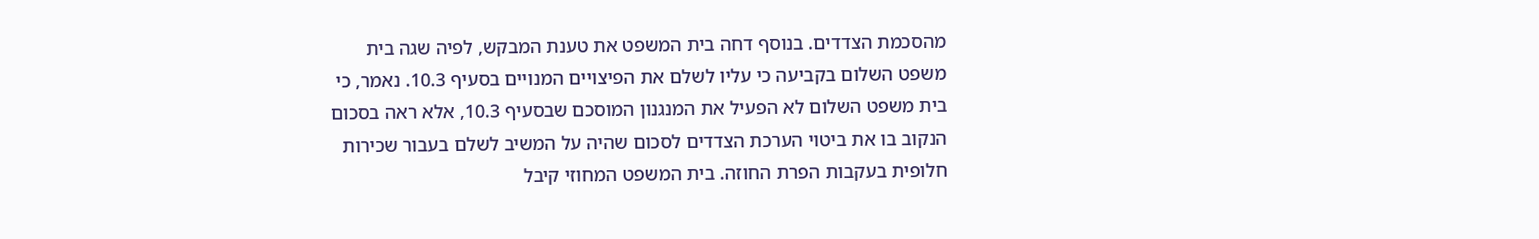מהסכמת הצדדים. בנוסף דחה בית המשפט את טענת המבקש, לפיה שגה בית משפט השלום בקביעה כי עליו לשלם את הפיצויים המנויים בסעיף 10.3. נאמר, כי בית משפט השלום לא הפעיל את המנגנון המוסכם שבסעיף 10.3, אלא ראה בסכום הנקוב בו את ביטוי הערכת הצדדים לסכום שהיה על המשיב לשלם בעבור שכירות חלופית בעקבות הפרת החוזה. בית המשפט המחוזי קיבל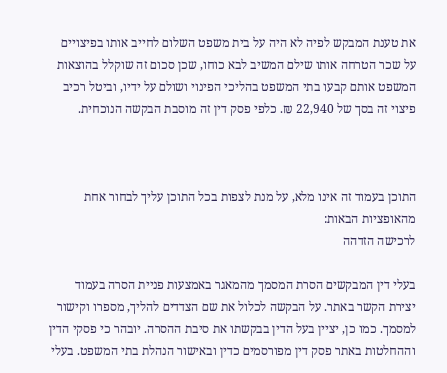את טענת המבקש לפיה לא היה על בית משפט השלום לחייב אותו בפיצויים על שכר הטרחה אותו שילם המשיב לבא כוחו, שכן סכום זה שוקלל בהוצאות המשפט אותם קבעו בתי המשפט בהליכי הפינוי ושולם על ידיו, וביטל רכיב פיצוי זה בסך של 22,940 ₪. כלפי פסק דין זה מוסבת הבקשה הנוכחית.



התוכן בעמוד זה אינו מלא, על מנת לצפות בכל התוכן עליך לבחור אחת מהאופציות הבאות:
לרכישה הזדהה

בעלי דין המבקשים הסרת המסמך מהמאגר באמצעות פניית הסרה בעמוד יצירת הקשר באתר. על הבקשה לכלול את שם הצדדים להליך, מספרו וקישור למסמך. כמו כן, יציין בעל הדין בבקשתו את סיבת ההסרה. יובהר כי פסקי הדין וההחלטות באתר פסק דין מפורסמים כדין ובאישור הנהלת בתי המשפט. בעלי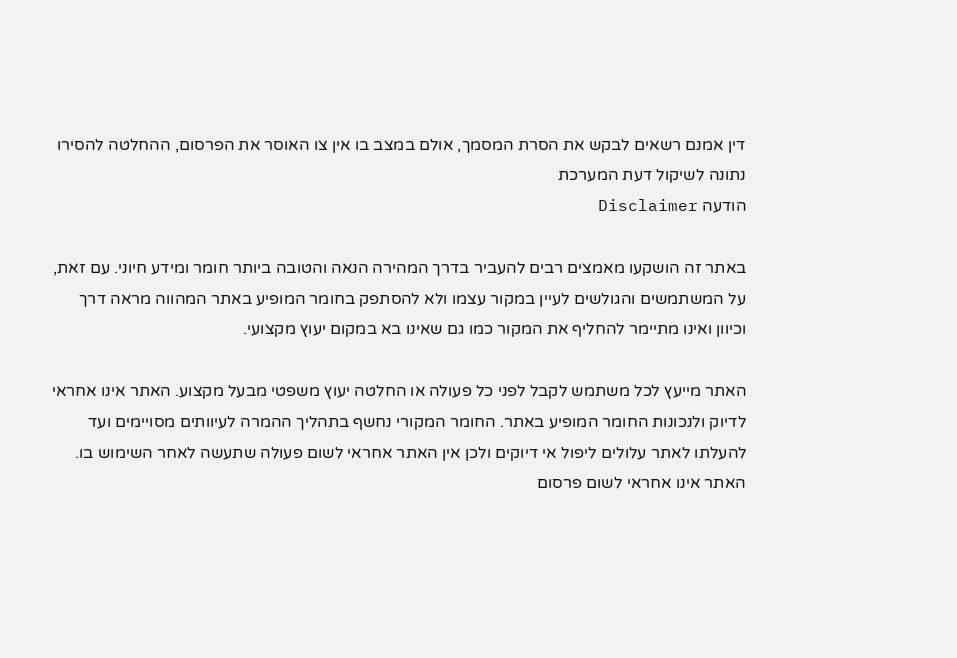דין אמנם רשאים לבקש את הסרת המסמך, אולם במצב בו אין צו האוסר את הפרסום, ההחלטה להסירו נתונה לשיקול דעת המערכת
הודעה Disclaimer

באתר זה הושקעו מאמצים רבים להעביר בדרך המהירה הנאה והטובה ביותר חומר ומידע חיוני. עם זאת, על המשתמשים והגולשים לעיין במקור עצמו ולא להסתפק בחומר המופיע באתר המהווה מראה דרך וכיוון ואינו מתיימר להחליף את המקור כמו גם שאינו בא במקום יעוץ מקצועי.

האתר מייעץ לכל משתמש לקבל לפני כל פעולה או החלטה יעוץ משפטי מבעל מקצוע. האתר אינו אחראי לדיוק ולנכונות החומר המופיע באתר. החומר המקורי נחשף בתהליך ההמרה לעיוותים מסויימים ועד להעלתו לאתר עלולים ליפול אי דיוקים ולכן אין האתר אחראי לשום פעולה שתעשה לאחר השימוש בו. האתר אינו אחראי לשום פרסום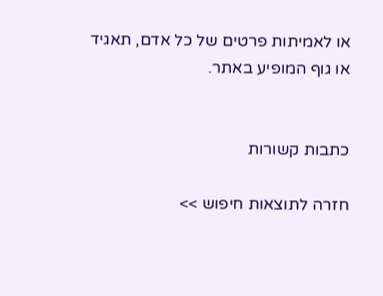או לאמיתות פרטים של כל אדם, תאגיד או גוף המופיע באתר.


כתבות קשורות

חזרה לתוצאות חיפוש >>